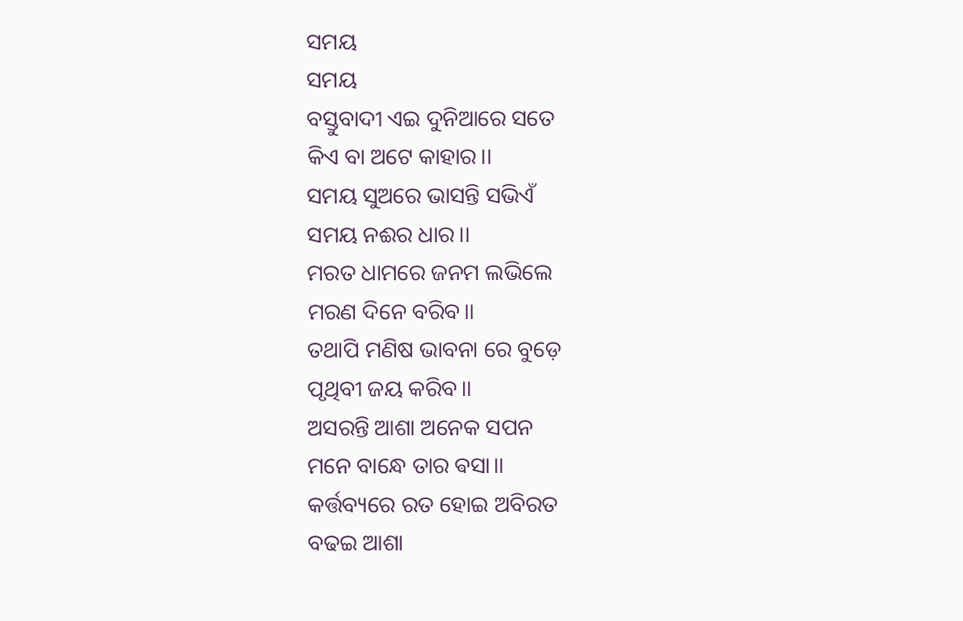ସମୟ
ସମୟ
ବସ୍ତୁବାଦୀ ଏଇ ଦୁନିଆରେ ସତେ
କିଏ ବା ଅଟେ କାହାର।।
ସମୟ ସୁଅରେ ଭାସନ୍ତି ସଭିଏଁ
ସମୟ ନଈର ଧାର।।
ମରତ ଧାମରେ ଜନମ ଲଭିଲେ
ମରଣ ଦିନେ ବରିବ।।
ତଥାପି ମଣିଷ ଭାବନା ରେ ବୁଡ଼େ
ପୃଥିବୀ ଜୟ କରିବ।।
ଅସରନ୍ତି ଆଶା ଅନେକ ସପନ
ମନେ ବାନ୍ଧେ ତାର ଵସା।।
କର୍ତ୍ତବ୍ୟରେ ରତ ହୋଇ ଅବିରତ
ବଢଇ ଆଶା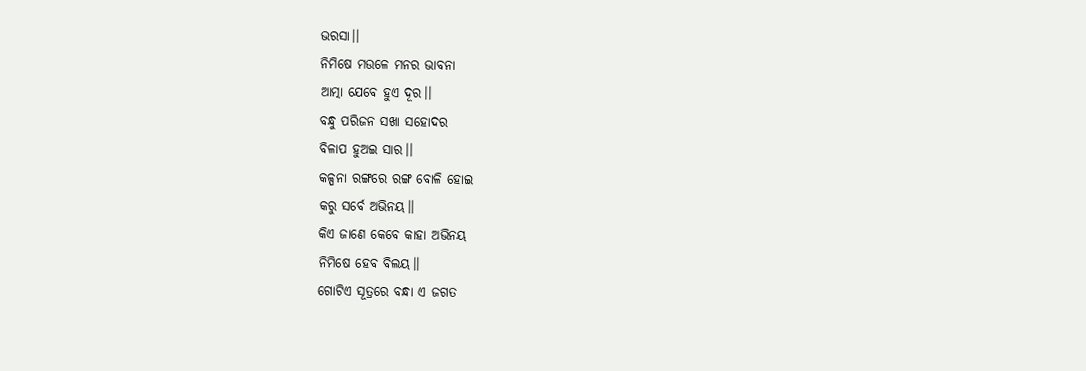ଭରସା।।
ନିମିଷେ ମଉଳେ ମନର ଭାବନା
ଆତ୍ମା ଯେବେ ହୁଏ ଦୂର।।
ବନ୍ଧୁ ପରିଜନ ସଖା ସହୋଦର
ବିଳାପ ହୁଅଇ ସାର।।
କଳ୍ପନା ରଙ୍ଗରେ ରଙ୍ଗ ବୋଳି ହୋଇ
କରୁ ସର୍ବେ ଅଭିନୟ।।
କିଏ ଜାଣେ କେବେ କାହା ଅଭିନୟ
ନିମିଷେ ହେବ ବିଲୟ।।
ଗୋଟିଏ ସୂତ୍ରରେ ବନ୍ଧା ଏ ଜଗତ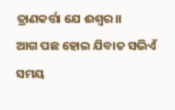ତ୍ରାଣକର୍ତ୍ତା ଯେ ଈଶ୍ୱର।।
ଆଗ ପଛ ହୋଇ ଯିବାତ ସଭିଏଁ
ସମୟ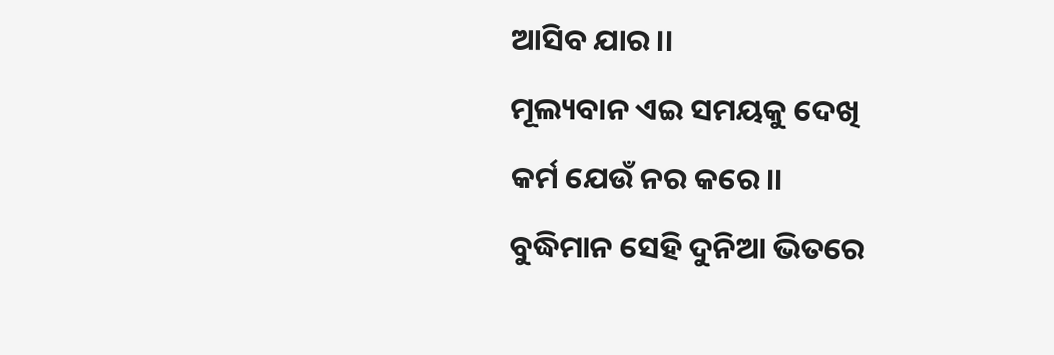ଆସିବ ଯାର।।
ମୂଲ୍ୟବାନ ଏଇ ସମୟକୁ ଦେଖି
କର୍ମ ଯେଉଁ ନର କରେ।।
ବୁଦ୍ଧିମାନ ସେହି ଦୁନିଆ ଭିତରେ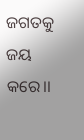ଜଗତକୁ ଜୟ କରେ।।